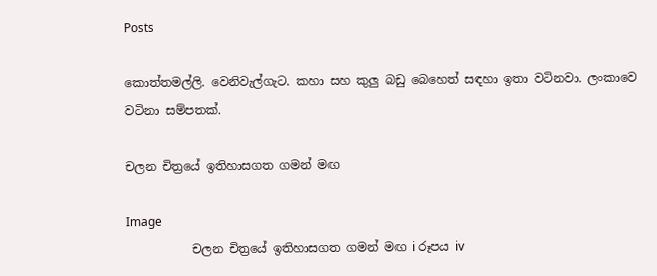Posts

කොත්තමල්ලි. වෙනිවැල්ගැට. කහා සහ කුලු බඩු බෙහෙත් සඳහා ඉතා වටිනවා. ලංකාවෙ වටිනා සම්පතක්.

චලන චිත්‍රයේ ඉතිහාසගත ගමන් මඟ

Image
           චලන චිත්‍රයේ ඉතිහාසගත ගමන් මඟ i රූපය iv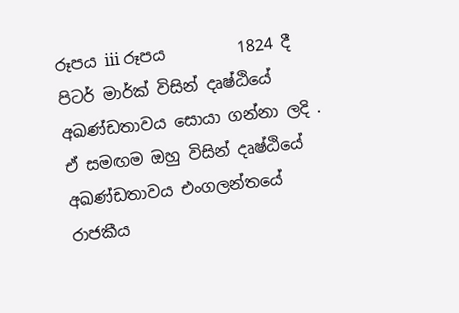රූපය iii රූපය         1824 දී පිටර් මාර්ක් විසින් දෘෂ්ඨියේ අඛණ්ඩතාවය සොයා ගන්නා ලදි . ඒ සමඟම ඔහු විසින් දෘෂ්ඨියේ අඛණ්ඩතාවය එංගලන්තයේ රාජකීය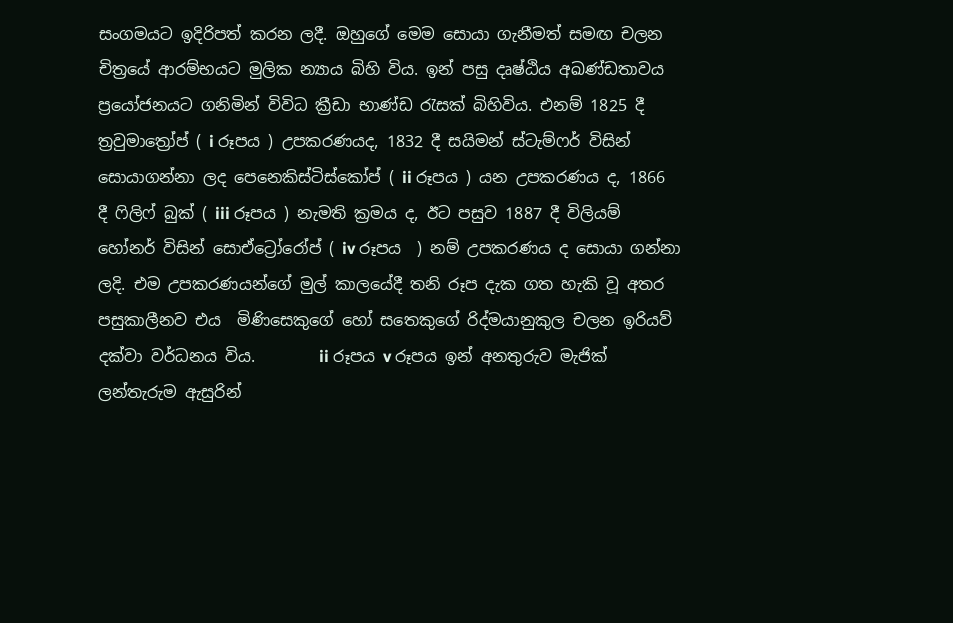සංගමයට ඉදිරිපත් කරන ලදී. ඔහුගේ මෙම සොයා ගැනීමත් සමඟ චලන චිත්‍රයේ ආරම්භයට මුලික න්‍යාය බිහි විය. ඉන් පසු දෘෂ්ඨිය අඛණ්ඩතාවය ප්‍රයෝජනයට ගනිමින් විවිධ ක්‍රීඩා භාණ්ඩ රැසක් බිහිවිය. එනම් 1825 දී ත්‍රවුමාත්‍රෝප් ( i රූපය ) උපකරණයද, 1832 දී සයිමන් ස්ටැම්ෆර් විසින් සොයාගන්නා ලද පෙනෙකිස්ටිස්කෝප් ( ii රූපය ) යන උපකරණය ද, 1866 දී ෆිලිෆ් බුක් ( iii රූපය ) නැමති ක්‍රමය ද, ඊට පසුව 1887 දී විලියම් හෝනර් විසින් සොඒට්‍රෝරෝප් ( iv රූපය  ) නම් උපකරණය ද සොයා ගන්නා  ලදි. එම උපකරණයන්ගේ මුල් කාලයේදී තනි රූප දැක ගත හැකි වූ අතර  පසුකාලීනව එය  මිණිසෙකුගේ හෝ සතෙකුගේ රිද්මයානුකුල චලන ඉරියව් දක්වා වර්ධනය විය.        ii රූපය v රූපය ඉන් අනතුරුව මැජික් ලන්තැරුම ඇසුරින්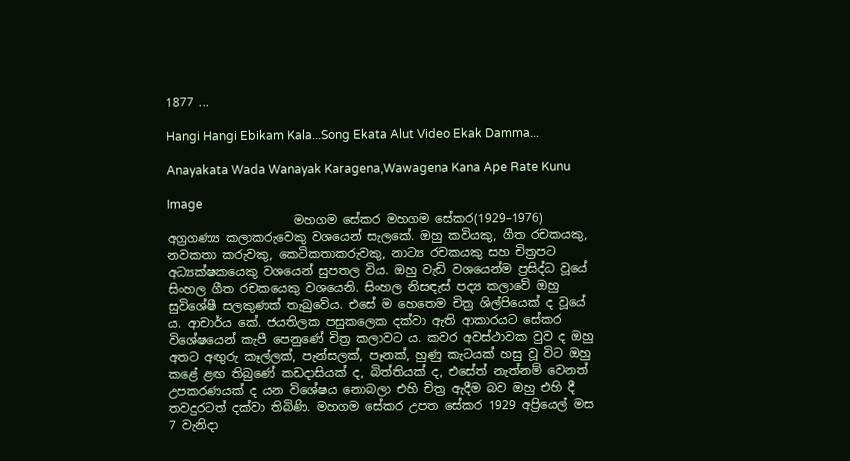1877 ...

Hangi Hangi Ebikam Kala...Song Ekata Alut Video Ekak Damma...

Anayakata Wada Wanayak Karagena,Wawagena Kana Ape Rate Kunu

Image
                     මහගම සේකර මහගම සේකර(1929–1976) අග්‍රගණ්‍ය කලාකරුවෙකු වශයෙන් සැලකේ. ඔහු කවියකු, ගීත රචකයකු, නවකතා කරුවකු, කෙටිකතාකරුවකු, නාට්‍ය රචකයකු සහ චිත්‍රපට අධ්‍යක්ෂකයෙකු වශයෙන් සුපතල විය. ඔහු වැඩි වශයෙන්ම ප්‍රසිද්ධ වූයේ සිංහල ගීත රචකයෙකු වශයෙනි. සිංහල නිසඳැස් පද්‍ය කලාවේ ඔහු සුවිශේෂී සලකුණක් තැබුවේය. එසේ ම හෙතෙම චිත්‍ර ශිල්පියෙක් ද වූයේ ය. ආචාර්ය කේ. ජයතිලක පසුකලෙක දක්වා ඇති ආකාරයට සේකර විශේෂයෙන් කැපී පෙනුණේ චිත්‍ර කලාවට ය. කවර අවස්ථාවක වුව ද ඔහු අතට අඟුරු කෑල්ලක්, පැන්සලක්, පෑනක්, හුණු කැටයක් හසු වූ විට ඔහු කළේ ළඟ තිබුණේ කඩදාසියක් ද, බිත්තියක් ද, එසේත් නැත්නම් වෙනත් උපකරණයක් ද යන විශේෂය නොබලා එහි චිත්‍ර ඇදීම බව ඔහු එහි දී තවදුරටත් දක්වා තිබිණි. මහගම සේකර උපත සේකර 1929 අප්‍රියෙල් මස 7 වැනිදා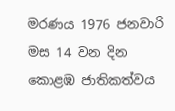මරණය 1976 ජනවාරි මස 14 වන දින කොළඹ ජාතිකත්වය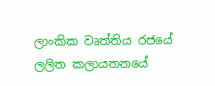ලාංකික වෘත්තිය රජයේ ලලිත කලායතනයේ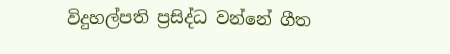විදුහල්පති ප්‍රසිද්ධ වන්නේ ගීත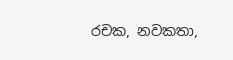රචක, නවකතා,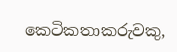කෙටිකතාකරුවකු,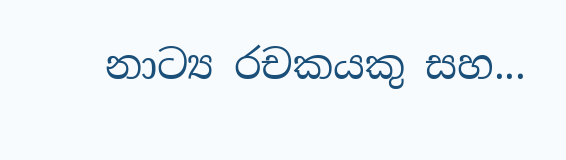නාට්‍ය රචකයකු සහ...